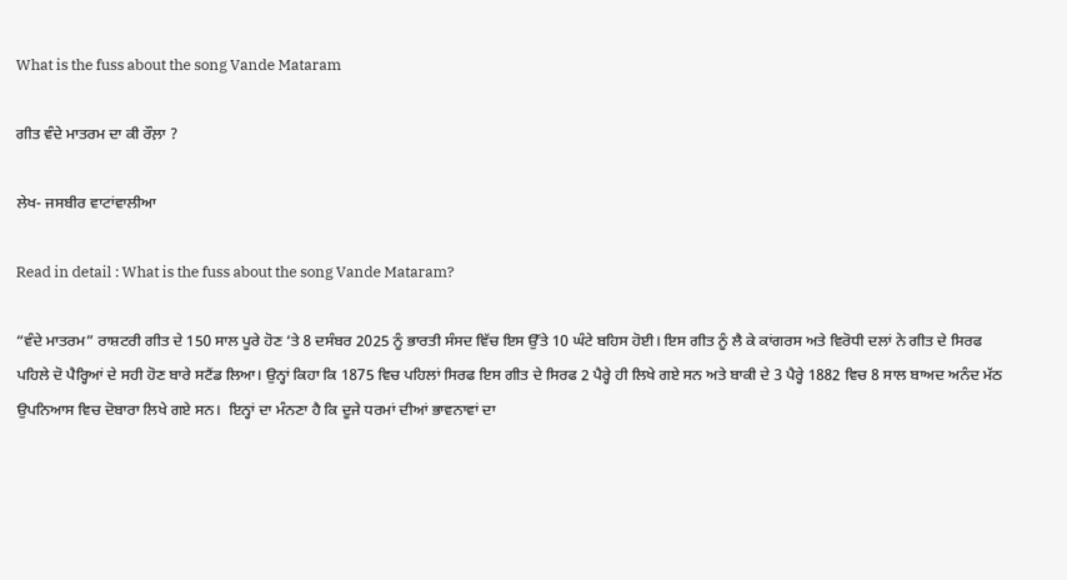What is the fuss about the song Vande Mataram

ਗੀਤ ਵੰਦੇ ਮਾਤਰਮ ਦਾ ਕੀ ਰੌਲ਼ਾ ?

ਲੇਖ- ਜਸਬੀਰ ਵਾਟਾਂਵਾਲੀਆ

Read in detail : What is the fuss about the song Vande Mataram?

“ਵੰਦੇ ਮਾਤਰਮ” ਰਾਸ਼ਟਰੀ ਗੀਤ ਦੇ 150 ਸਾਲ ਪੂਰੇ ਹੋਣ ‘ਤੇ 8 ਦਸੰਬਰ 2025 ਨੂੰ ਭਾਰਤੀ ਸੰਸਦ ਵਿੱਚ ਇਸ ਉੱਤੇ 10 ਘੰਟੇ ਬਹਿਸ ਹੋਈ। ਇਸ ਗੀਤ ਨੂੰ ਲੈ ਕੇ ਕਾਂਗਰਸ ਅਤੇ ਵਿਰੋਧੀ ਦਲਾਂ ਨੇ ਗੀਤ ਦੇ ਸਿਰਫ ਪਹਿਲੇ ਦੋ ਪੈਰ੍ਹਿਆਂ ਦੇ ਸਹੀ ਹੋਣ ਬਾਰੇ ਸਟੈਂਡ ਲਿਆ। ਉਨ੍ਹਾਂ ਕਿਹਾ ਕਿ 1875 ਵਿਚ ਪਹਿਲਾਂ ਸਿਰਫ ਇਸ ਗੀਤ ਦੇ ਸਿਰਫ 2 ਪੈਰ੍ਹੇ ਹੀ ਲਿਖੇ ਗਏ ਸਨ ਅਤੇ ਬਾਕੀ ਦੇ 3 ਪੈਰ੍ਹੇ 1882 ਵਿਚ 8 ਸਾਲ ਬਾਅਦ ਅਨੰਦ ਮੱਠ ਉਪਨਿਆਸ ਵਿਚ ਦੋਬਾਰਾ ਲਿਖੇ ਗਏ ਸਨ।  ਇਨ੍ਹਾਂ ਦਾ ਮੰਨਣਾ ਹੈ ਕਿ ਦੂਜੇ ਧਰਮਾਂ ਦੀਆਂ ਭਾਵਨਾਵਾਂ ਦਾ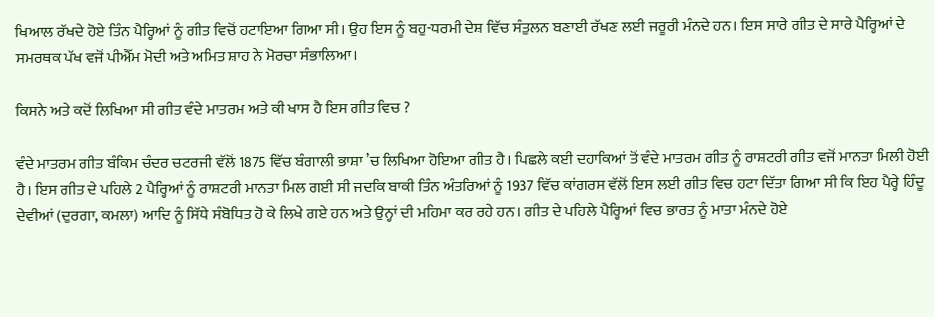ਖਿਆਲ ਰੱਖਦੇ ਹੋਏ ਤਿੰਨ ਪੈਰ੍ਹਿਆਂ ਨੂੰ ਗੀਤ ਵਿਚੋਂ ਹਟਾਇਆ ਗਿਆ ਸੀ। ਉਹ ਇਸ ਨੂੰ ਬਹੁ-ਧਰਮੀ ਦੇਸ਼ ਵਿੱਚ ਸੰਤੁਲਨ ਬਣਾਈ ਰੱਖਣ ਲਈ ਜਰੂਰੀ ਮੰਨਦੇ ਹਨ। ਇਸ ਸਾਰੇ ਗੀਤ ਦੇ ਸਾਰੇ ਪੈਰ੍ਹਿਆਂ ਦੇ ਸਮਰਥਕ ਪੱਖ ਵਜੋਂ ਪੀਐੱਮ ਮੋਦੀ ਅਤੇ ਅਮਿਤ ਸ਼ਾਹ ਨੇ ਮੋਰਚਾ ਸੰਭਾਲਿਆ।

ਕਿਸਨੇ ਅਤੇ ਕਦੋਂ ਲਿਖਿਆ ਸੀ ਗੀਤ ਵੰਦੇ ਮਾਤਰਮ ਅਤੇ ਕੀ ਖਾਸ ਹੈ ਇਸ ਗੀਤ ਵਿਚ ?

ਵੰਦੇ ਮਾਤਰਮ ਗੀਤ ਬੰਕਿਮ ਚੰਦਰ ਚਟਰਜੀ ਵੱਲੋਂ 1875 ਵਿੱਚ ਬੰਗਾਲੀ ਭਾਸ਼ਾ ’ਚ ਲਿਖਿਆ ਹੋਇਆ ਗੀਤ ਹੈ। ਪਿਛਲੇ ਕਈ ਦਹਾਕਿਆਂ ਤੋਂ ਵੰਦੇ ਮਾਤਰਮ ਗੀਤ ਨੂੰ ਰਾਸ਼ਟਰੀ ਗੀਤ ਵਜੋਂ ਮਾਨਤਾ ਮਿਲੀ ਹੋਈ ਹੈ। ਇਸ ਗੀਤ ਦੇ ਪਹਿਲੇ 2 ਪੈਰ੍ਹਿਆਂ ਨੂੰ ਰਾਸ਼ਟਰੀ ਮਾਨਤਾ ਮਿਲ ਗਈ ਸੀ ਜਦਕਿ ਬਾਕੀ ਤਿੰਨ ਅੰਤਰਿਆਂ ਨੂੰ 1937 ਵਿੱਚ ਕਾਂਗਰਸ ਵੱਲੋਂ ਇਸ ਲਈ ਗੀਤ ਵਿਚ ਹਟਾ ਦਿੱਤਾ ਗਿਆ ਸੀ ਕਿ ਇਹ ਪੈਰ੍ਹੇ ਹਿੰਦੂ ਦੇਵੀਆਂ (ਦੁਰਗਾ, ਕਮਲਾ) ਆਦਿ ਨੂੰ ਸਿੱਧੇ ਸੰਬੋਧਿਤ ਹੋ ਕੇ ਲਿਖੇ ਗਏ ਹਨ ਅਤੇ ਉਨ੍ਹਾਂ ਦੀ ਮਹਿਮਾ ਕਰ ਰਹੇ ਹਨ। ਗੀਤ ਦੇ ਪਹਿਲੇ ਪੈਰ੍ਹਿਆਂ ਵਿਚ ਭਾਰਤ ਨੂੰ ਮਾਤਾ ਮੰਨਦੇ ਹੋਏ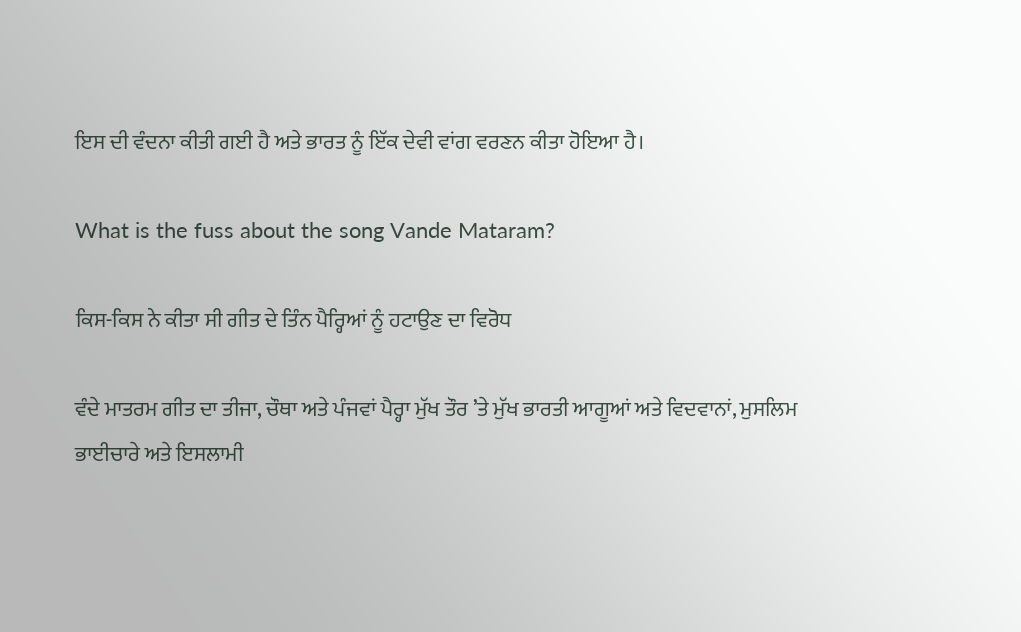ਇਸ ਦੀ ਵੰਦਨਾ ਕੀਤੀ ਗਈ ਹੈ ਅਤੇ ਭਾਰਤ ਨੂੰ ਇੱਕ ਦੇਵੀ ਵਾਂਗ ਵਰਣਨ ਕੀਤਾ ਹੋਇਆ ਹੈ।

What is the fuss about the song Vande Mataram?

ਕਿਸ-ਕਿਸ ਨੇ ਕੀਤਾ ਸੀ ਗੀਤ ਦੇ ਤਿੰਨ ਪੈਰ੍ਹਿਆਂ ਨੂੰ ਹਟਾਉਣ ਦਾ ਵਿਰੋਧ

ਵੰਦੇ ਮਾਤਰਮ ਗੀਤ ਦਾ ਤੀਜਾ, ਚੌਥਾ ਅਤੇ ਪੰਜਵਾਂ ਪੈਰ੍ਹਾ ਮੁੱਖ ਤੌਰ ’ਤੇ ਮੁੱਖ ਭਾਰਤੀ ਆਗੂਆਂ ਅਤੇ ਵਿਦਵਾਨਾਂ, ਮੁਸਲਿਮ ਭਾਈਚਾਰੇ ਅਤੇ ਇਸਲਾਮੀ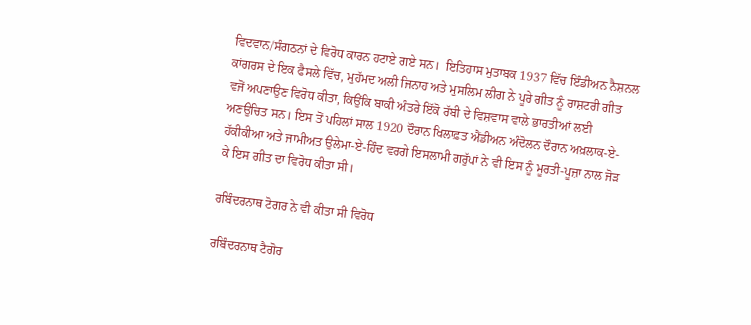ਵਿਦਵਾਨ/ਸੰਗਠਨਾਂ ਦੇ ਵਿਰੋਧ ਕਾਰਨ ਹਟਾਏ ਗਏ ਸਨ।  ਇਤਿਹਾਸ ਮੁਤਾਬਕ 1937 ਵਿੱਚ ਇੰਡੀਅਨ ਨੈਸ਼ਨਲ ਕਾਂਗਰਸ ਦੇ ਇਕ ਫੈਸਲੇ ਵਿੱਚ, ਮੁਹੱਮਦ ਅਲੀ ਜਿਨਾਹ ਅਤੇ ਮੁਸਲਿਮ ਲੀਗ ਨੇ ਪੂਰੇ ਗੀਤ ਨੂੰ ਰਾਸ਼ਟਰੀ ਗੀਤ ਵਜੋਂ ਅਪਣਾਉਣ ਵਿਰੋਧ ਕੀਤਾ, ਕਿਉਂਕਿ ਬਾਕੀ ਅੰਤਰੇ ਇੱਕੋ ਰੱਬੀ ਦੇ ਵਿਸ਼ਵਾਸ ਵਾਲੇ ਭਾਰਤੀਆਂ ਲਈ ਅਣਉਚਿਤ ਸਨ। ਇਸ ਤੋਂ ਪਹਿਲਾਂ ਸਾਲ 1920 ਦੌਰਾਨ ਖਿਲਾਫ਼ਤ ਐਂਡੀਅਨ ਅੰਦੋਲਨ ਦੌਰਾਨ ਅਖ਼ਲਾਕ-ਏ-ਹੱਕੀਕੀਆ ਅਤੇ ਜਾਮੀਅਤ ਉਲੇਮਾ-ਏ-ਹਿੰਦ ਵਰਗੇ ਇਸਲਾਮੀ ਗਰੁੱਪਾਂ ਨੇ ਵੀ ਇਸ ਨੂੰ ਮੂਰਤੀ-ਪੂਜ਼ਾ ਨਾਲ ਜੋੜ ਕੇ ਇਸ ਗੀਤ ਦਾ ਵਿਰੋਧ ਕੀਤਾ ਸੀ।

ਰਬਿੰਦਰਨਾਥ ਟੋਗਰ ਨੇ ਵੀ ਕੀਤਾ ਸੀ ਵਿਰੋਧ

ਰਬਿੰਦਰਨਾਥ ਟੈਗੋਰ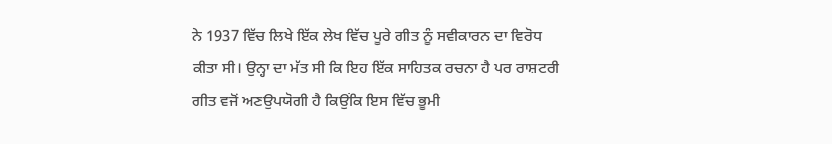ਨੇ 1937 ਵਿੱਚ ਲਿਖੇ ਇੱਕ ਲੇਖ ਵਿੱਚ ਪੂਰੇ ਗੀਤ ਨੂੰ ਸਵੀਕਾਰਨ ਦਾ ਵਿਰੋਧ ਕੀਤਾ ਸੀ। ਉਨ੍ਹਾ ਦਾ ਮੱਤ ਸੀ ਕਿ ਇਹ ਇੱਕ ਸਾਹਿਤਕ ਰਚਨਾ ਹੈ ਪਰ ਰਾਸ਼ਟਰੀ ਗੀਤ ਵਜੋਂ ਅਣਉਪਯੋਗੀ ਹੈ ਕਿਉਂਕਿ ਇਸ ਵਿੱਚ ਭੂਮੀ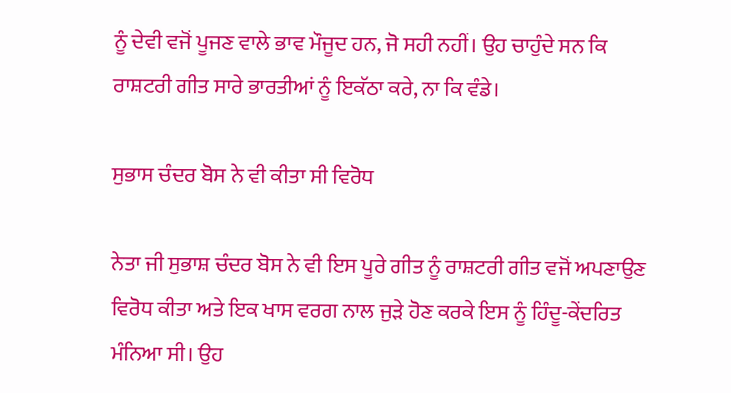ਨੂੰ ਦੇਵੀ ਵਜੋਂ ਪੂਜਣ ਵਾਲੇ ਭਾਵ ਮੌਜੂਦ ਹਨ, ਜੋ ਸਹੀ ਨਹੀਂ। ਉਹ ਚਾਹੁੰਦੇ ਸਨ ਕਿ ਰਾਸ਼ਟਰੀ ਗੀਤ ਸਾਰੇ ਭਾਰਤੀਆਂ ਨੂੰ ਇਕੱਠਾ ਕਰੇ, ਨਾ ਕਿ ਵੰਡੇ।

ਸੁਭਾਸ ਚੰਦਰ ਬੋਸ ਨੇ ਵੀ ਕੀਤਾ ਸੀ ਵਿਰੋਧ

ਨੇਤਾ ਜੀ ਸੁਭਾਸ਼ ਚੰਦਰ ਬੋਸ ਨੇ ਵੀ ਇਸ ਪੂਰੇ ਗੀਤ ਨੂੰ ਰਾਸ਼ਟਰੀ ਗੀਤ ਵਜੋਂ ਅਪਣਾਉਣ ਵਿਰੋਧ ਕੀਤਾ ਅਤੇ ਇਕ ਖਾਸ ਵਰਗ ਨਾਲ ਜੁੜੇ ਹੋਣ ਕਰਕੇ ਇਸ ਨੂੰ ਹਿੰਦੂ-ਕੇਂਦਰਿਤ ਮੰਨਿਆ ਸੀ। ਉਹ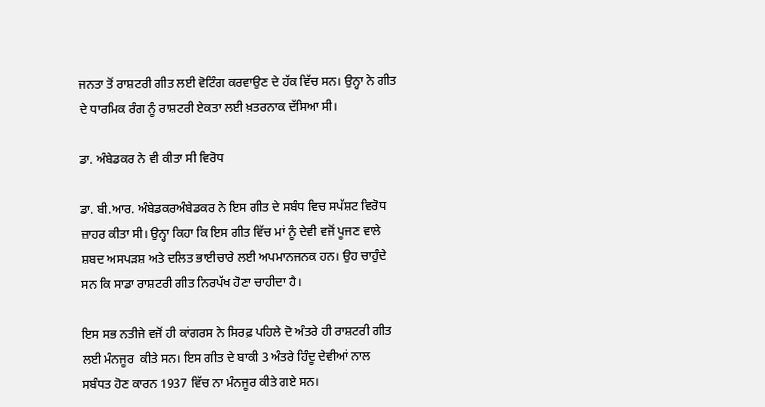ਜਨਤਾ ਤੋਂ ਰਾਸ਼ਟਰੀ ਗੀਤ ਲਈ ਵੋਟਿੰਗ ਕਰਵਾਉਣ ਦੇ ਹੱਕ ਵਿੱਚ ਸਨ। ਉਨ੍ਹਾ ਨੇ ਗੀਤ ਦੇ ਧਾਰਮਿਕ ਰੰਗ ਨੂੰ ਰਾਸ਼ਟਰੀ ਏਕਤਾ ਲਈ ਖ਼ਤਰਨਾਕ ਦੱਸਿਆ ਸੀ।

ਡਾ. ਅੰਬੇਡਕਰ ਨੇ ਵੀ ਕੀਤਾ ਸੀ ਵਿਰੋਧ

ਡਾ. ਬੀ.ਆਰ. ਅੰਬੇਡਕਰਅੰਬੇਡਕਰ ਨੇ ਇਸ ਗੀਤ ਦੇ ਸਬੰਧ ਵਿਚ ਸਪੱਸ਼ਟ ਵਿਰੋਧ ਜ਼ਾਹਰ ਕੀਤਾ ਸੀ। ਉਨ੍ਹਾ ਕਿਹਾ ਕਿ ਇਸ ਗੀਤ ਵਿੱਚ ਮਾਂ ਨੂੰ ਦੇਵੀ ਵਜੋਂ ਪੂਜਣ ਵਾਲੇ ਸ਼ਬਦ ਅਸਪੜਸ਼ ਅਤੇ ਦਲਿਤ ਭਾਈਚਾਰੇ ਲਈ ਅਪਮਾਨਜਨਕ ਹਨ। ਉਹ ਚਾਹੁੰਦੇ ਸਨ ਕਿ ਸਾਡਾ ਰਾਸ਼ਟਰੀ ਗੀਤ ਨਿਰਪੱਖ ਹੋਣਾ ਚਾਹੀਦਾ ਹੈ।

ਇਸ ਸਭ ਨਤੀਜੇ ਵਜੋਂ ਹੀ ਕਾਂਗਰਸ ਨੇ ਸਿਰਫ਼ ਪਹਿਲੇ ਦੋ ਅੰਤਰੇ ਹੀ ਰਾਸ਼ਟਰੀ ਗੀਤ ਲਈ ਮੰਨਜੂਰ  ਕੀਤੇ ਸਨ। ਇਸ ਗੀਤ ਦੇ ਬਾਕੀ 3 ਅੰਤਰੇ ਹਿੰਦੂ ਦੇਵੀਆਂ ਨਾਲ ਸਬੰਧਤ ਹੋਣ ਕਾਰਨ 1937 ਵਿੱਚ ਨਾ ਮੰਨਜੂਰ ਕੀਤੇ ਗਏ ਸਨ।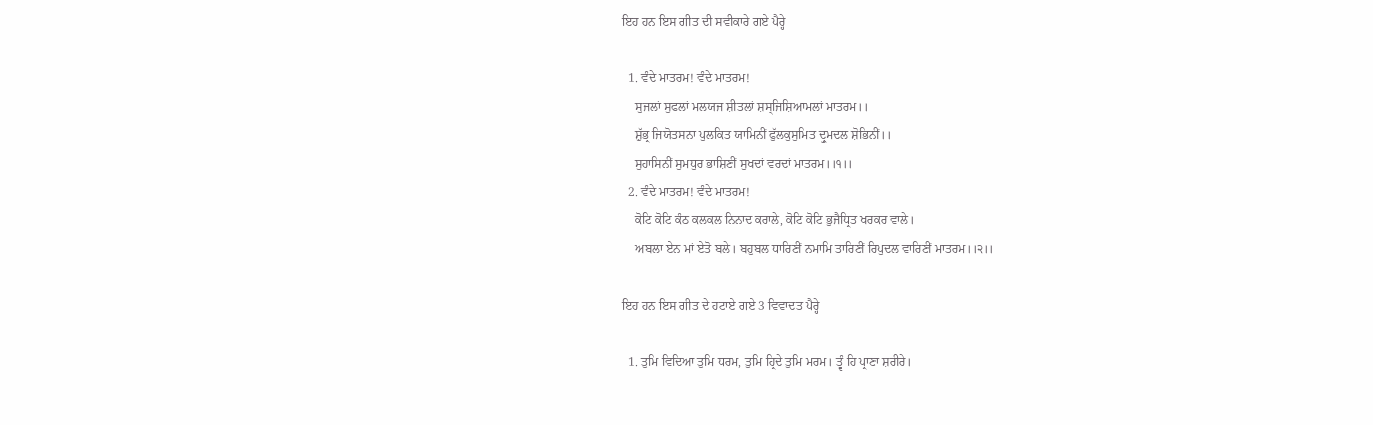ਇਹ ਹਨ ਇਸ ਗੀਤ ਦੀ ਸਵੀਕਾਰੇ ਗਏ ਪੈਰ੍ਹੇ

  1. ਵੰਦੇ ਮਾਤਰਮ! ਵੰਦੇ ਮਾਤਰਮ!
    ਸੁਜਲਾਂ ਸੁਫਲਾਂ ਮਲਯਜ ਸ਼ੀਤਲਾਂ ਸ਼ਸ੍ਜਿਸ਼ਿਆਮਲਾਂ ਮਾਤਰਮ।।
    ਸ਼ੁੱਭ੍ਰ ਜਿਯੋਤਸਨਾ ਪੁਲਕਿਤ ਯਾਮਿਨੀਂ ਫੁੱਲਕੁਸੁਮਿਤ ਦ੍ਰੁਮਦਲ ਸ਼ੋਭਿਨੀਂ।।
    ਸੁਹਾਸਿਨੀਂ ਸੁਮਧੁਰ ਭਾਸ਼ਿਣੀਂ ਸੁਖਦਾਂ ਵਰਦਾਂ ਮਾਤਰਮ।।੧।।
  2. ਵੰਦੇ ਮਾਤਰਮ! ਵੰਦੇ ਮਾਤਰਮ!
    ਕੋਟਿ ਕੋਟਿ ਕੰਠ ਕਲਕਲ ਨਿਨਾਦ ਕਰਾਲੇ, ਕੋਟਿ ਕੋਟਿ ਭੁਜੈਧ੍ਰਿਤ ਖਰਕਰ ਵਾਲੇ।
    ਅਬਲਾ ਏਨ ਮਾਂ ਏਤੋ ਬਲੇ। ਬਹੁਬਲ ਧਾਰਿਣੀਂ ਨਮਾਮਿ ਤਾਰਿਣੀਂ ਰਿਪੁਦਲ ਵਾਰਿਣੀਂ ਮਾਤਰਮ।।੨।।

ਇਹ ਹਨ ਇਸ ਗੀਤ ਦੇ ਹਟਾਏ ਗਏ 3 ਵਿਵਾਦਤ ਪੈਰ੍ਹੇ

  1. ਤੁਮਿ ਵਿਦਿਆ ਤੁਮਿ ਧਰਮ, ਤੁਮਿ ਹ੍ਰਿਦੇ ਤੁਮਿ ਮਰਮ। ਤ੍ਵੰ ਹਿ ਪ੍ਰਾਣਾ ਸ਼ਰੀਰੇ।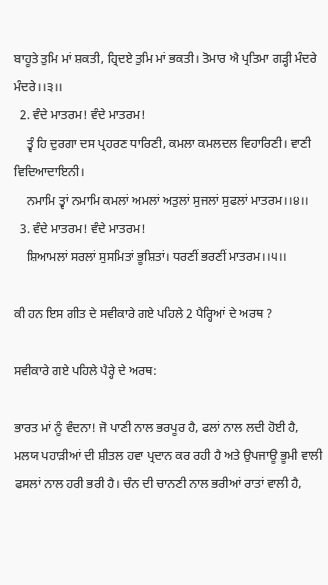ਬਾਹੂਤੇ ਤੁਮਿ ਮਾਂ ਸ਼ਕਤੀ, ਹ੍ਰਿਦਏ ਤੁਮਿ ਮਾਂ ਭਕਤੀ। ਤੋਮਾਰ ਐ ਪ੍ਰਤਿਮਾ ਗੜ੍ਹੀ ਮੰਦਰੇ ਮੰਦਰੇ।।੩।।
  2. ਵੰਦੇ ਮਾਤਰਮ! ਵੰਦੇ ਮਾਤਰਮ!
    ਤ੍ਵੰ ਹਿ ਦੁਰਗਾ ਦਸ ਪ੍ਰਹਰਣ ਧਾਰਿਣੀ, ਕਮਲਾ ਕਮਲਦਲ ਵਿਹਾਰਿਣੀ। ਵਾਣੀ ਵਿਦਿਆਦਾਇਨੀ।
    ਨਮਾਮਿ ਤ੍ਵਾਂ ਨਮਾਮਿ ਕਮਲਾਂ ਅਮਲਾਂ ਅਤੁਲਾਂ ਸੁਜਲਾਂ ਸੁਫਲਾਂ ਮਾਤਰਮ।।੪।।
  3. ਵੰਦੇ ਮਾਤਰਮ! ਵੰਦੇ ਮਾਤਰਮ!
    ਸ਼ਿਆਮਲਾਂ ਸਰਲਾਂ ਸੁਸਮਿਤਾਂ ਭੂਸ਼ਿਤਾਂ। ਧਰਣੀਂ ਭਰਣੀਂ ਮਾਤਰਮ।।੫।।

ਕੀ ਹਨ ਇਸ ਗੀਤ ਦੇ ਸਵੀਕਾਰੇ ਗਏ ਪਹਿਲੇ 2 ਪੈਰ੍ਹਿਆਂ ਦੇ ਅਰਥ ?

ਸਵੀਕਾਰੇ ਗਏ ਪਹਿਲੇ ਪੈਰ੍ਹੇ ਦੇ ਅਰਥ:

ਭਾਰਤ ਮਾਂ ਨੂੰ ਵੰਦਨਾ! ਜੋ ਪਾਣੀ ਨਾਲ ਭਰਪੂਰ ਹੈ, ਫਲਾਂ ਨਾਲ ਲਦੀ ਹੋਈ ਹੈ, ਮਲਯ ਪਹਾੜੀਆਂ ਦੀ ਸ਼ੀਤਲ ਹਵਾ ਪ੍ਰਦਾਨ ਕਰ ਰਹੀ ਹੈ ਅਤੇ ਉਪਜਾਊ ਭੂਮੀ ਵਾਲੀ ਫਸਲਾਂ ਨਾਲ ਹਰੀ ਭਰੀ ਹੈ। ਚੰਨ ਦੀ ਚਾਨਣੀ ਨਾਲ ਭਰੀਆਂ ਰਾਤਾਂ ਵਾਲੀ ਹੈ,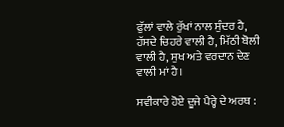ਫੁੱਲਾਂ ਵਾਲੇ ਰੁੱਖਾਂ ਨਾਲ ਸੁੰਦਰ ਹੈ, ਹੱਸਦੇ ਚਿਹਰੇ ਵਾਲੀ ਹੈ, ਮਿੱਠੀ ਬੋਲੀ ਵਾਲੀ ਹੈ, ਸੁਖ ਅਤੇ ਵਰਦਾਨ ਦੇਣ ਵਾਲੀ ਮਾਂ ਹੈ।

ਸਵੀਕਾਰੇ ਹੋਏ ਦੂਜੇ ਪੈਰ੍ਹੇ ਦੇ ਅਰਥ :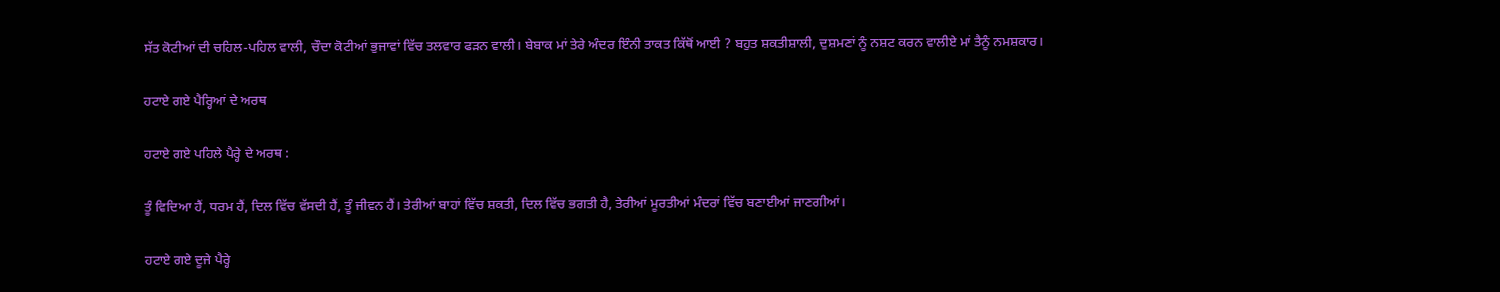ਸੱਤ ਕੋਟੀਆਂ ਦੀ ਚਹਿਲ-ਪਹਿਲ ਵਾਲੀ, ਚੌਦਾ ਕੋਟੀਆਂ ਭੁਜਾਵਾਂ ਵਿੱਚ ਤਲਵਾਰ ਫੜਨ ਵਾਲੀ। ਬੇਬਾਕ ਮਾਂ ਤੇਰੇ ਅੰਦਰ ਇੰਨੀ ਤਾਕਤ ਕਿੱਥੋਂ ਆਈ ? ਬਹੁਤ ਸ਼ਕਤੀਸ਼ਾਲੀ, ਦੁਸ਼ਮਣਾਂ ਨੂੰ ਨਸ਼ਟ ਕਰਨ ਵਾਲੀਏ ਮਾਂ ਤੈਨੂੰ ਨਮਸ਼ਕਾਰ।

ਹਟਾਏ ਗਏ ਪੈਰ੍ਹਿਆਂ ਦੇ ਅਰਥ

ਹਟਾਏ ਗਏ ਪਹਿਲੇ ਪੈਰ੍ਹੇ ਦੇ ਅਰਥ :

ਤੂੰ ਵਿਦਿਆ ਹੈਂ, ਧਰਮ ਹੈਂ, ਦਿਲ ਵਿੱਚ ਵੱਸਦੀ ਹੈਂ, ਤੂੰ ਜੀਵਨ ਹੈਂ। ਤੇਰੀਆਂ ਬਾਹਾਂ ਵਿੱਚ ਸ਼ਕਤੀ, ਦਿਲ ਵਿੱਚ ਭਗਤੀ ਹੈ, ਤੇਰੀਆਂ ਮੂਰਤੀਆਂ ਮੰਦਰਾਂ ਵਿੱਚ ਬਣਾਈਆਂ ਜਾਣਗੀਆਂ।

ਹਟਾਏ ਗਏ ਦੂਜੇ ਪੈਰ੍ਹੇ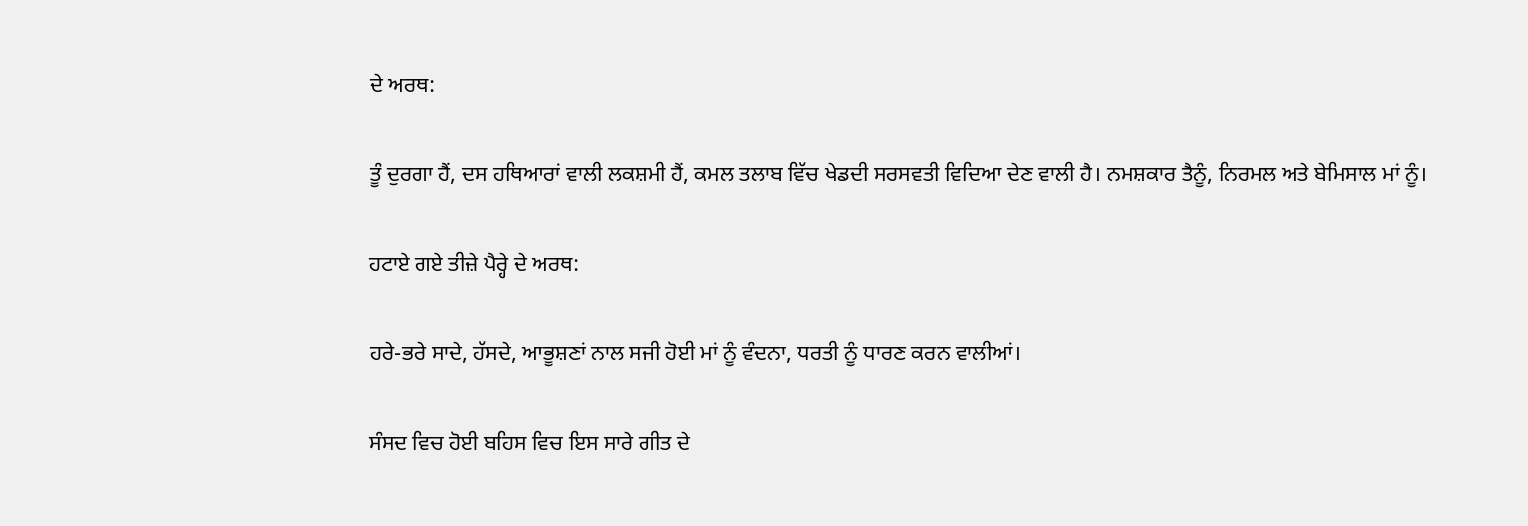ਦੇ ਅਰਥ:

ਤੂੰ ਦੁਰਗਾ ਹੈਂ, ਦਸ ਹਥਿਆਰਾਂ ਵਾਲੀ ਲਕਸ਼ਮੀ ਹੈਂ, ਕਮਲ ਤਲਾਬ ਵਿੱਚ ਖੇਡਦੀ ਸਰਸਵਤੀ ਵਿਦਿਆ ਦੇਣ ਵਾਲੀ ਹੈ। ਨਮਸ਼ਕਾਰ ਤੈਨੂੰ, ਨਿਰਮਲ ਅਤੇ ਬੇਮਿਸਾਲ ਮਾਂ ਨੂੰ।

ਹਟਾਏ ਗਏ ਤੀਜ਼ੇ ਪੈਰ੍ਹੇ ਦੇ ਅਰਥ:

ਹਰੇ-ਭਰੇ ਸਾਦੇ, ਹੱਸਦੇ, ਆਭੂਸ਼ਣਾਂ ਨਾਲ ਸਜੀ ਹੋਈ ਮਾਂ ਨੂੰ ਵੰਦਨਾ, ਧਰਤੀ ਨੂੰ ਧਾਰਣ ਕਰਨ ਵਾਲੀਆਂ।

ਸੰਸਦ ਵਿਚ ਹੋਈ ਬਹਿਸ ਵਿਚ ਇਸ ਸਾਰੇ ਗੀਤ ਦੇ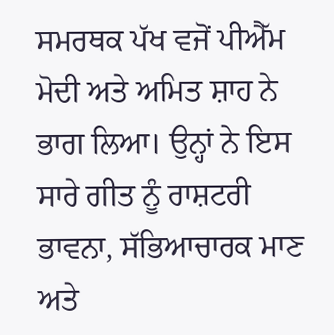ਸਮਰਥਕ ਪੱਖ ਵਜੋਂ ਪੀਐੱਮ ਮੋਦੀ ਅਤੇ ਅਮਿਤ ਸ਼ਾਹ ਨੇ ਭਾਗ ਲਿਆ। ਉਨ੍ਹਾਂ ਨੇ ਇਸ ਸਾਰੇ ਗੀਤ ਨੂੰ ਰਾਸ਼ਟਰੀ ਭਾਵਨਾ, ਸੱਭਿਆਚਾਰਕ ਮਾਣ ਅਤੇ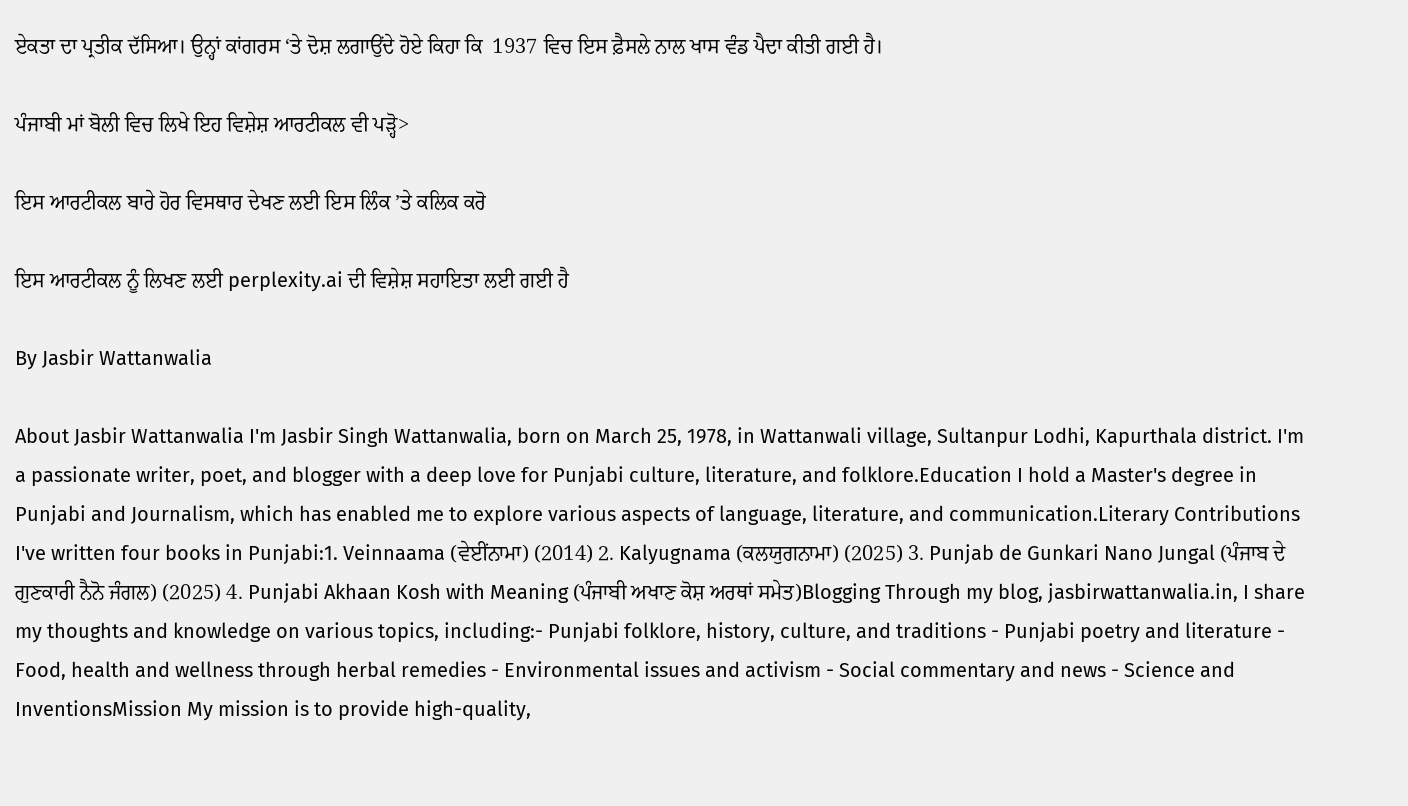ਏਕਤਾ ਦਾ ਪ੍ਰਤੀਕ ਦੱਸਿਆ। ਉਨ੍ਹਾਂ ਕਾਂਗਰਸ ‘ਤੇ ਦੋਸ਼ ਲਗਾਉਂਦੇ ਹੋਏ ਕਿਹਾ ਕਿ  1937 ਵਿਚ ਇਸ ਫ਼ੈਸਲੇ ਨਾਲ ਖਾਸ ਵੰਡ ਪੈਦਾ ਕੀਤੀ ਗਈ ਹੈ।

ਪੰਜਾਬੀ ਮਾਂ ਬੋਲੀ ਵਿਚ ਲਿਖੇ ਇਹ ਵਿਸ਼ੇਸ਼ ਆਰਟੀਕਲ ਵੀ ਪੜ੍ਹੋ>

ਇਸ ਆਰਟੀਕਲ ਬਾਰੇ ਹੋਰ ਵਿਸਥਾਰ ਦੇਖਣ ਲਈ ਇਸ ਲਿੰਕ ’ਤੇ ਕਲਿਕ ਕਰੋ

ਇਸ ਆਰਟੀਕਲ ਨੂੰ ਲਿਖਣ ਲਈ perplexity.ai ਦੀ ਵਿਸ਼ੇਸ਼ ਸਹਾਇਤਾ ਲਈ ਗਈ ਹੈ

By Jasbir Wattanwalia

About Jasbir Wattanwalia I'm Jasbir Singh Wattanwalia, born on March 25, 1978, in Wattanwali village, Sultanpur Lodhi, Kapurthala district. I'm a passionate writer, poet, and blogger with a deep love for Punjabi culture, literature, and folklore.Education I hold a Master's degree in Punjabi and Journalism, which has enabled me to explore various aspects of language, literature, and communication.Literary Contributions I've written four books in Punjabi:1. Veinnaama (ਵੇਈਂਨਾਮਾ) (2014) 2. Kalyugnama (ਕਲਯੁਗਨਾਮਾ) (2025) 3. Punjab de Gunkari Nano Jungal (ਪੰਜਾਬ ਦੇ ਗੁਣਕਾਰੀ ਨੈਨੋ ਜੰਗਲ) (2025) 4. Punjabi Akhaan Kosh with Meaning (ਪੰਜਾਬੀ ਅਖਾਣ ਕੋਸ਼ ਅਰਥਾਂ ਸਮੇਤ)Blogging Through my blog, jasbirwattanwalia.in, I share my thoughts and knowledge on various topics, including:- Punjabi folklore, history, culture, and traditions - Punjabi poetry and literature - Food, health and wellness through herbal remedies - Environmental issues and activism - Social commentary and news - Science and InventionsMission My mission is to provide high-quality,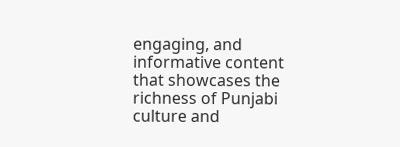engaging, and informative content that showcases the richness of Punjabi culture and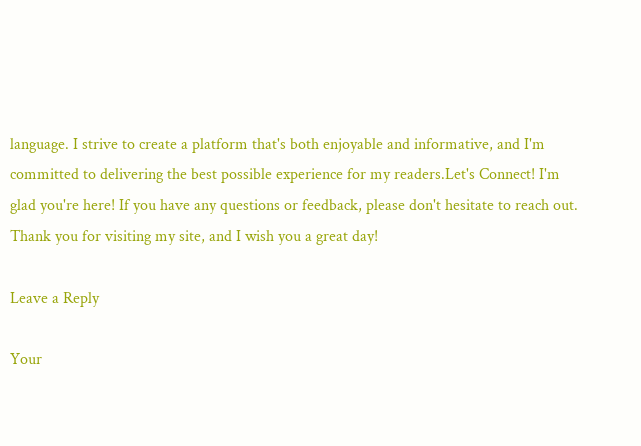language. I strive to create a platform that's both enjoyable and informative, and I'm committed to delivering the best possible experience for my readers.Let's Connect! I'm glad you're here! If you have any questions or feedback, please don't hesitate to reach out. Thank you for visiting my site, and I wish you a great day!

Leave a Reply

Your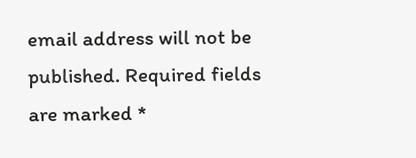email address will not be published. Required fields are marked *